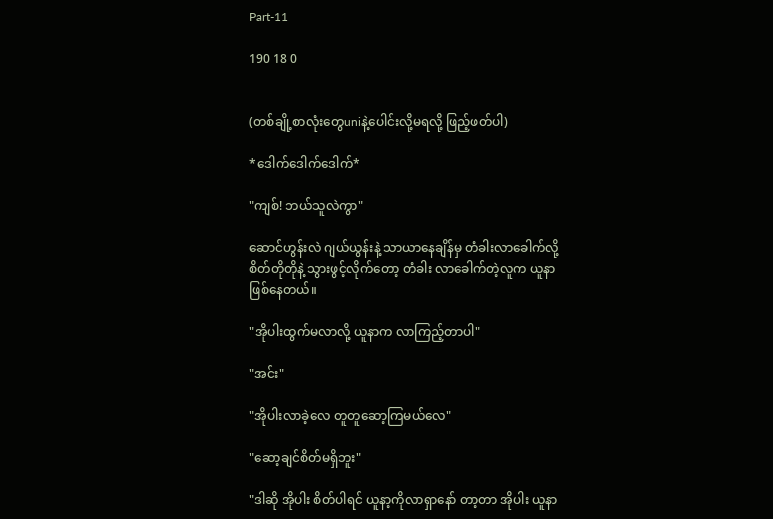Part-11

190 18 0


(တစ်ချို့စာလုံးတွေuniနဲ့ပေါင်းလို့မရလို့ ဖြည့်ဖတ်ပါ)

*ဒေါက်ဒေါက်ဒေါက်*

"ကျစ်! ဘယ်သူလဲကွာ"

ဆောင်ဟွန်းလဲ ဂျယ်ယွန်းနဲ့ သာယာနေချိန်မှ တံခါးလာခေါက်လို့ စိတ်တိုတိုနဲ့ သွားဖွင့်လိုက်တော့ တံခါး လာခေါက်တဲ့လူက ယူနာဖြစ်နေတယ်။

"အိုပါးထွက်မလာလို့ ယူနာက လာကြည့်တာပါ"

"အင်း"

"အိုပါးလာခဲ့လေ တူတူဆော့ကြမယ်လေ"

"ဆော့ချင်စိတ်မရှိဘူး"

"ဒါဆို အိုပါး စိတ်ပါရင် ယူနာ့ကိုလာရှာနော် တာ့တာ အိုပါး ယူနာ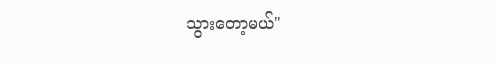သွားတော့မယ်"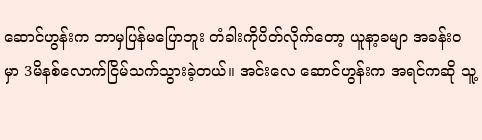ဆောင်ဟွန်းက ဘာမှပြန်မပြောဘူး တံခါးကိုပိတ်လိုက်တော့ ယူနာ့ခမျာ အခန်းဝမှာ 3မိနစ်လောက်ငြိမ်သက်သွားခဲ့တယ်။ အင်းလေ ဆောင်ဟွန်းက အရင်ကဆို သူ့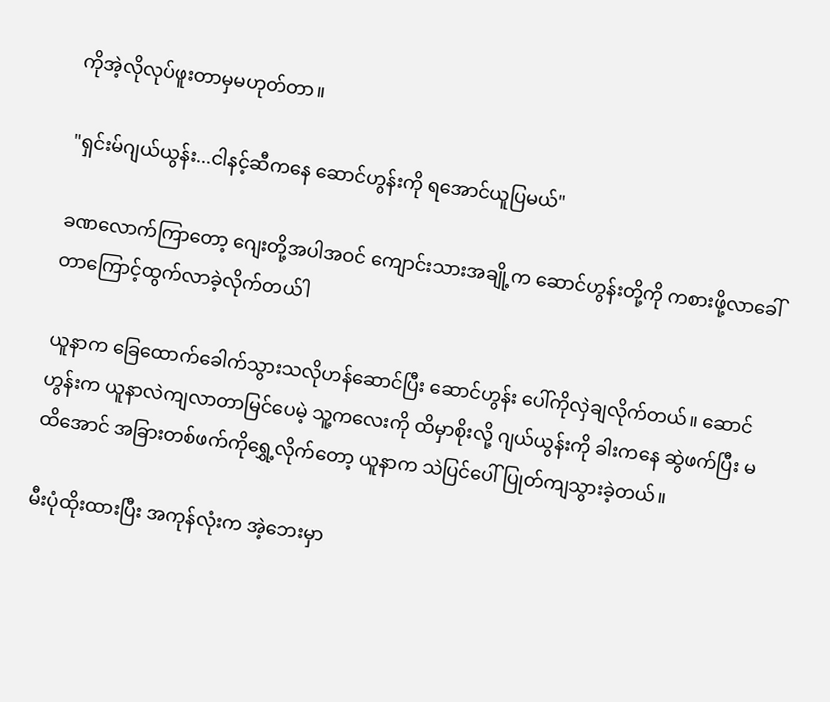ကိုအဲ့လိုလုပ်ဖူးတာမှမဟုတ်တာ။

"ရှင်းမ်ဂျယ်ယွန်း...ငါနင့်ဆီကနေ ဆောင်ဟွန်းကို ရအောင်ယူပြမယ်"

ခဏလောက်ကြာတော့ ဂျေးတို့အပါအဝင် ကျောင်းသားအချို့က ဆောင်ဟွန်းတို့ကို ကစားဖို့လာခေါ်တာကြောင့်ထွက်လာခဲ့လိုက်တယ်ါ

ယူနာက ခြေထောက်ခေါက်သွားသလိုဟန်ဆောင်ပြီး ဆောင်ဟွန်း ပေါ်ကိုလှဲချလိုက်တယ်။ ဆောင်ဟွန်းက ယူနာလဲကျလာတာမြင်ပေမဲ့ သူ့ကလေးကို ထိမှာစိုးလို့ ဂျယ်ယွန်းကို ခါးကနေ ဆွဲဖက်ပြီး မထိအောင် အခြားတစ်ဖက်ကိုရွှေ့လိုက်တော့ ယူနာက သဲပြင်ပေါ်ပြုတ်ကျသွားခဲ့တယ်။

မီးပုံထိုးထားပြီး အကုန်လုံးက အဲ့ဘေးမှာ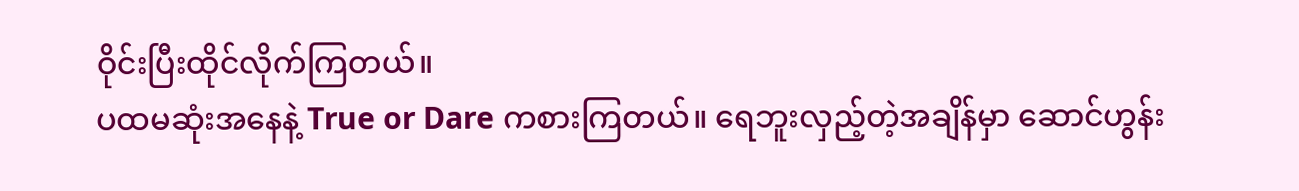ဝိုင်းပြီးထိုင်လိုက်ကြတယ်။
ပထမဆုံးအနေနဲ့ True or Dare ကစားကြတယ်။ ရေဘူးလှည့်တဲ့အချိန်မှာ ဆောင်ဟွန်း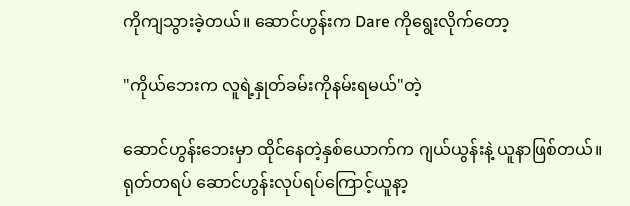ကိုကျသွားခဲ့တယ်။ ဆောင်ဟွန်းက Dare ကိုရွေးလိုက်တော့

"ကိုယ်ဘေးက လူရဲ့နှုတ်ခမ်းကိုနမ်းရမယ်"တဲ့

ဆောင်ဟွန်းဘေးမှာ ထိုင်နေတဲ့နှစ်ယောက်က ဂျယ်ယွန်းနဲ့ ယူနာဖြစ်တယ်။ ရုတ်တရပ် ဆောင်ဟွန်းလုပ်ရပ်ကြောင့်ယူနာ့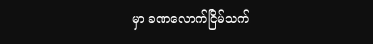မှာ ခဏလောက်ငြိမ်သက်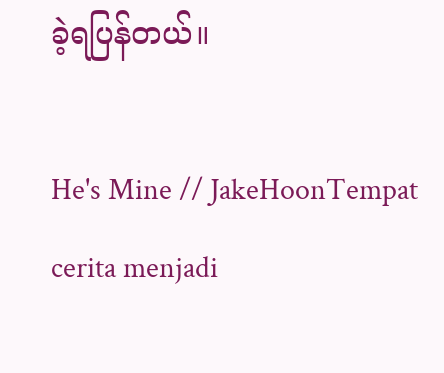ခဲ့ရပြန်တယ်။

He's Mine // JakeHoonTempat cerita menjadi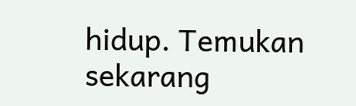hidup. Temukan sekarang